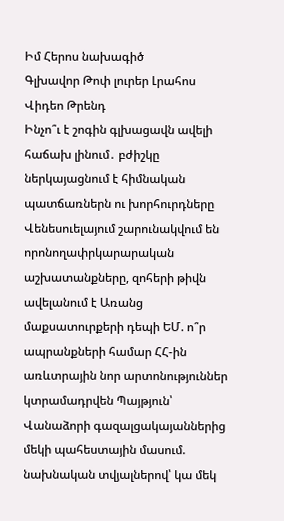Իմ Հերոս նախագիծ
Գլխավոր Թոփ լուրեր Լրահոս Վիդեո Թրենդ
Ինչո՞ւ է շոգին գլխացավն ավելի հաճախ լինում․ բժիշկը ներկայացնում է հիմնական պատճառներն ու խորհուրդները Վենեսուելայում շարունակվում են որոնողափրկարարական աշխատանքները, զոհերի թիվն ավելանում է Առանց մաքսատուրքերի դեպի ԵՄ. ո՞ր ապրանքների համար ՀՀ-ին առևտրային նոր արտոնություններ կտրամադրվեն Պայթյուն՝ Վանաձորի գազալցակայաններից մեկի պահեստային մասում. նախնական տվյալներով՝ կա մեկ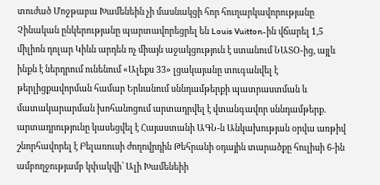տուժած Մոջթաբա Խամենեին չի մասնակցի հոր հուղարկավորությանը Չինական ընկերությանը պարտավորեցրել են Louis Vuitton-ին վճարել 1,5 միլիոն դոլար Կիևն արդեն ոչ միայն աջակցություն է ստանում ՆԱՏՕ-ից, այլև ինքն է ներդրում ունենում «Ալեքս 33» լցակայանը տուգանվել է թերլիցքավորման համար Երևանում սննդամթերքի պատրաստման և մատակարարման խոհանոցում արտադրվել է վտանգավոր սննդամթերք. արտադրությունը կասեցվել է Հայաստանի ԱԳՆ-ն Անկախության օրվա առթիվ շնորհավորել է Բելառուսի ժողովրդին Թեհրանի օդային տարածքը հուլիսի 6-ին ամբողջությամբ կփակվի՝ Ալի Խամենեիի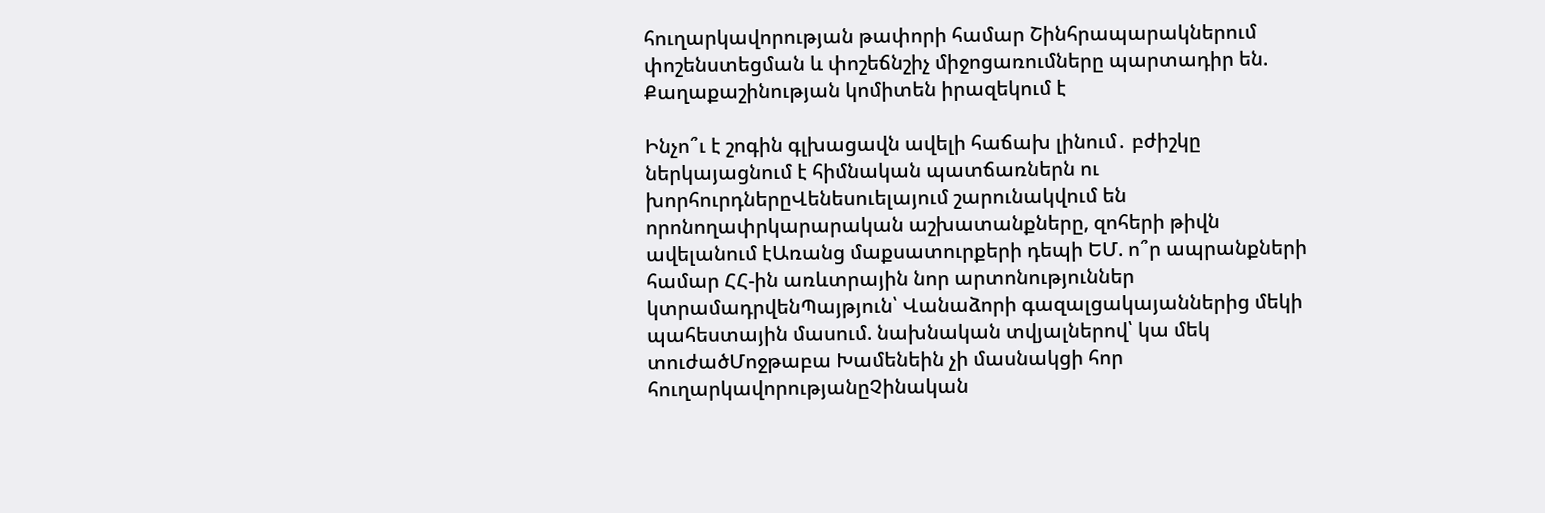հուղարկավորության թափորի համար Շինհրապարակներում փոշենստեցման և փոշեճնշիչ միջոցառումները պարտադիր են. Քաղաքաշինության կոմիտեն իրազեկում է

Ինչո՞ւ է շոգին գլխացավն ավելի հաճախ լինում․ բժիշկը ներկայացնում է հիմնական պատճառներն ու խորհուրդներըՎենեսուելայում շարունակվում են որոնողափրկարարական աշխատանքները, զոհերի թիվն ավելանում էԱռանց մաքսատուրքերի դեպի ԵՄ. ո՞ր ապրանքների համար ՀՀ-ին առևտրային նոր արտոնություններ կտրամադրվենՊայթյուն՝ Վանաձորի գազալցակայաններից մեկի պահեստային մասում. նախնական տվյալներով՝ կա մեկ տուժածՄոջթաբա Խամենեին չի մասնակցի հոր հուղարկավորությանըՉինական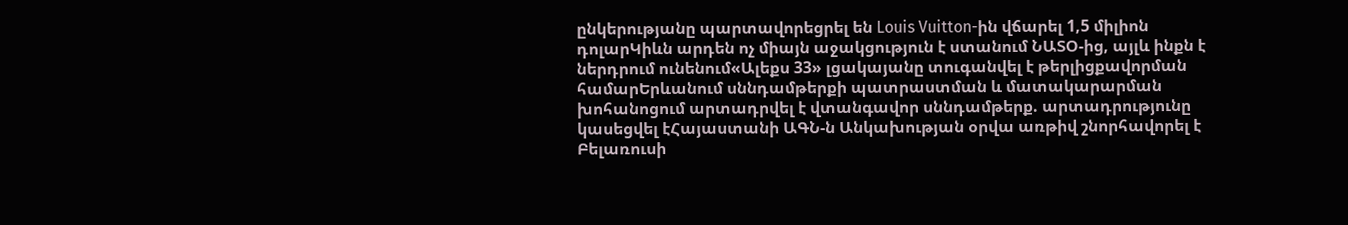ընկերությանը պարտավորեցրել են Louis Vuitton-ին վճարել 1,5 միլիոն դոլարԿիևն արդեն ոչ միայն աջակցություն է ստանում ՆԱՏՕ-ից, այլև ինքն է ներդրում ունենում«Ալեքս 33» լցակայանը տուգանվել է թերլիցքավորման համարԵրևանում սննդամթերքի պատրաստման և մատակարարման խոհանոցում արտադրվել է վտանգավոր սննդամթերք. արտադրությունը կասեցվել էՀայաստանի ԱԳՆ-ն Անկախության օրվա առթիվ շնորհավորել է Բելառուսի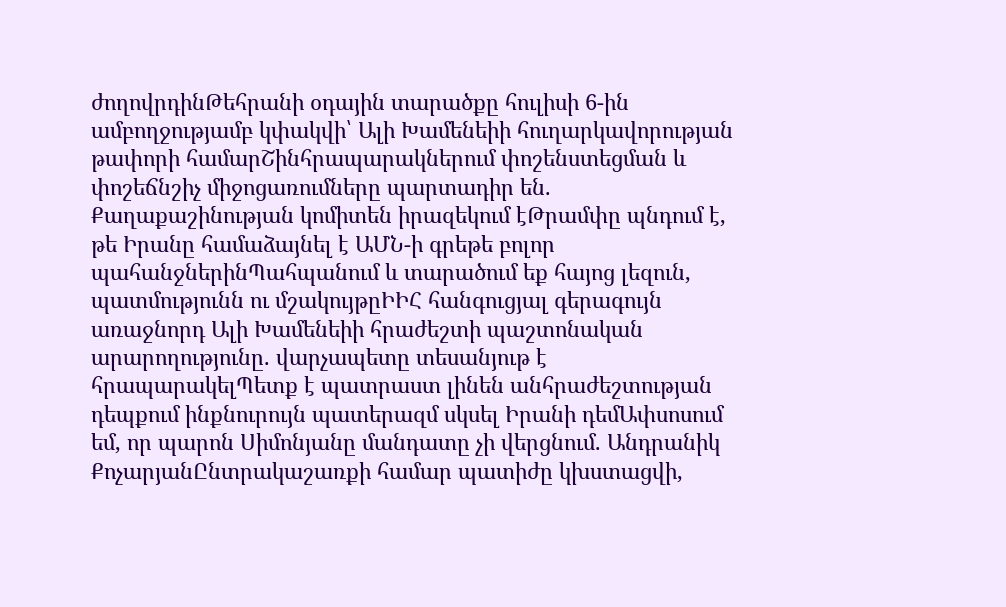ժողովրդինԹեհրանի օդային տարածքը հուլիսի 6-ին ամբողջությամբ կփակվի՝ Ալի Խամենեիի հուղարկավորության թափորի համարՇինհրապարակներում փոշենստեցման և փոշեճնշիչ միջոցառումները պարտադիր են. Քաղաքաշինության կոմիտեն իրազեկում էԹրամփը պնդում է, թե Իրանը համաձայնել է ԱՄՆ-ի գրեթե բոլոր պահանջներինՊահպանում և տարածում եք հայոց լեզուն, պատմությունն ու մշակույթըԻԻՀ հանգուցյալ գերագույն առաջնորդ Ալի Խամենեիի հրաժեշտի պաշտոնական արարողությունը. վարչապետը տեսանյութ է հրապարակելՊետք է պատրաստ լինեն անհրաժեշտության դեպքում ինքնուրույն պատերազմ սկսել Իրանի դեմԱփսոսում եմ, որ պարոն Սիմոնյանը մանդատը չի վերցնում. Անդրանիկ ՔոչարյանԸնտրակաշառքի համար պատիժը կխստացվի,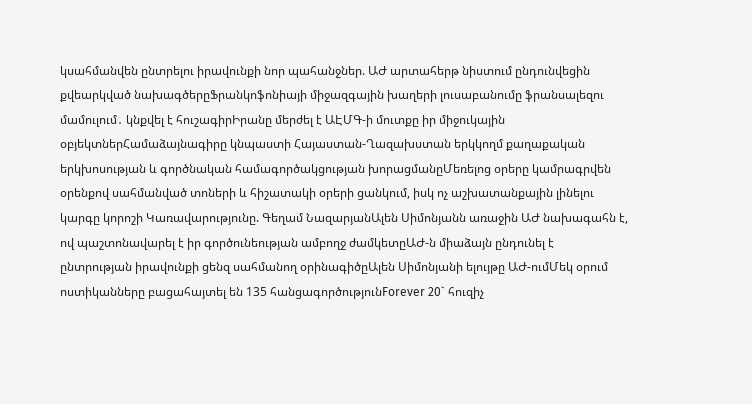կսահմանվեն ընտրելու իրավունքի նոր պահանջներ. ԱԺ արտահերթ նիստում ընդունվեցին քվեարկված նախագծերըՖրանկոֆոնիայի միջազգային խաղերի լուսաբանումը ֆրանսալեզու մամուլում․ կնքվել է հուշագիրԻրանը մերժել է ԱԷՄԳ-ի մուտքը իր միջուկային օբյեկտներՀամաձայնագիրը կնպաստի Հայաստան-Ղազախստան երկկողմ քաղաքական երկխոսության և գործնական համագործակցության խորացմանըՄեռելոց օրերը կամրագրվեն օրենքով սահմանված տոների և հիշատակի օրերի ցանկում, իսկ ոչ աշխատանքային լինելու կարգը կորոշի Կառավարությունը. Գեղամ ՆազարյանԱլեն Սիմոնյանն առաջին ԱԺ նախագահն է, ով պաշտոնավարել է իր գործունեության ամբողջ ժամկետըԱԺ-ն միաձայն ընդունել է ընտրության իրավունքի ցենզ սահմանող օրինագիծըԱլեն Սիմոնյանի ելույթը ԱԺ-ումՄեկ օրում ոստիկանները բացահայտել են 135 հանցագործությունForever 20` հուզիչ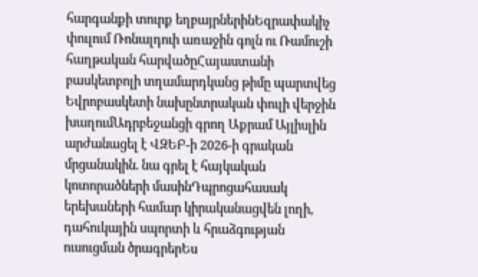հարգանքի տուրք եղբայրներինԵզրափակիչ փուլում Ռոնալդուի առաջին գոլն ու Ռամուշի հաղթական հարվածըՀայաստանի բասկետբոլի տղամարդկանց թիմը պարտվեց Եվրոբասկետի նախընտրական փուլի վերջին խաղումԱդրբեջանցի գրող Աքրամ Այլիսլին արժանացել է ՎԶԵԲ-ի 2026-ի գրական մրցանակին. նա գրել է հայկական կոտորածների մասինԴպրոցահասակ երեխաների համար կիրականացվեն լողի, դահուկային սպորտի և հրաձգության ուսուցման ծրագրերԵս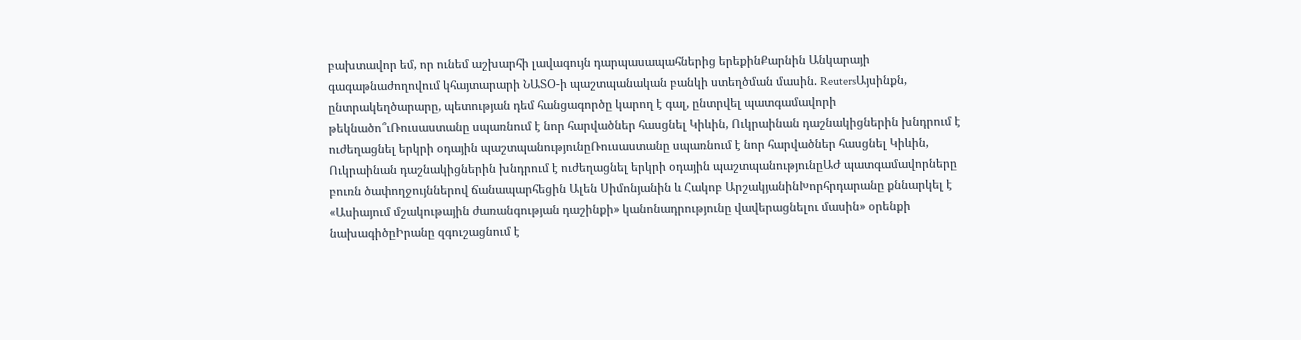բախտավոր եմ, որ ունեմ աշխարհի լավագույն դարպասապահներից երեքինՔարնին Անկարայի գագաթնաժողովում կհայտարարի ՆԱՏՕ-ի պաշտպանական բանկի ստեղծման մասին. ReutersԱյսինքն, ընտրակեղծարարը, պետության դեմ հանցագործը կարող է գալ, ընտրվել պատգամավորի թեկնածո՞ւՌուսաստանը սպառնում է նոր հարվածներ հասցնել Կիևին, Ուկրաինան դաշնակիցներին խնդրում է ուժեղացնել երկրի օդային պաշտպանությունըՌուսաստանը սպառնում է նոր հարվածներ հասցնել Կիևին, Ուկրաինան դաշնակիցներին խնդրում է ուժեղացնել երկրի օդային պաշտպանությունըԱԺ պատգամավորները բուռն ծափողջույններով ճանապարհեցին Ալեն Սիմոնյանին և Հակոբ ԱրշակյանինԽորհրդարանը քննարկել է «Ասիայում մշակութային ժառանգության դաշինքի» կանոնադրությունը վավերացնելու մասին» օրենքի նախագիծըԻրանը զգուշացնում է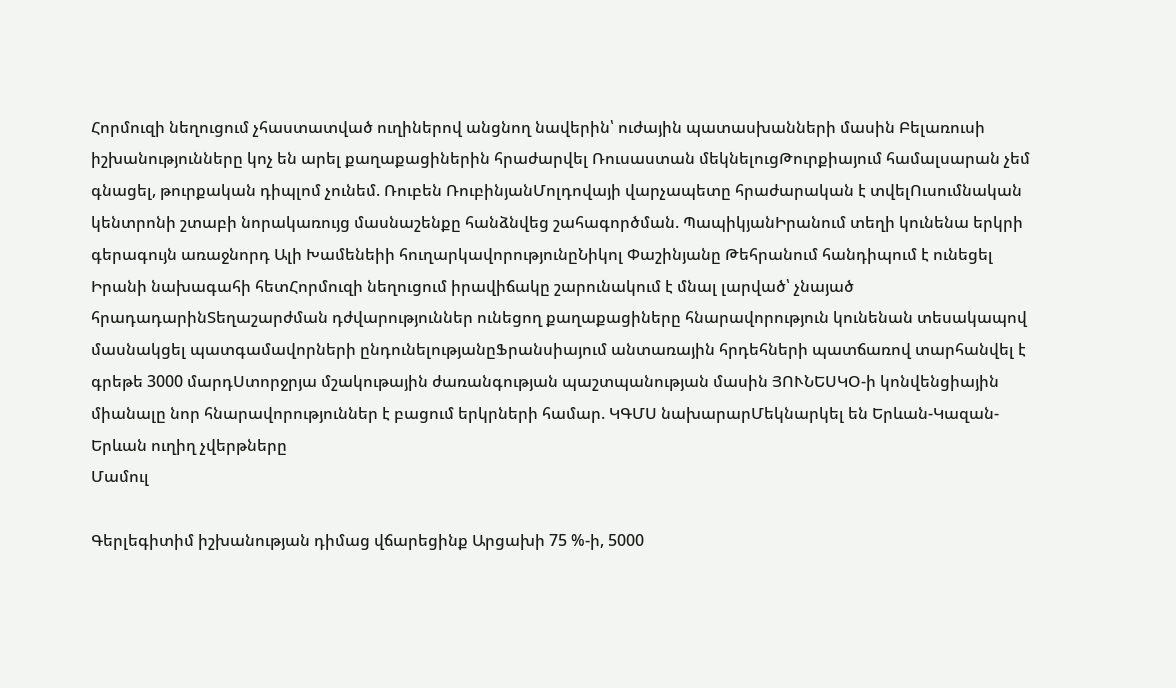Հորմուզի նեղուցում չհաստատված ուղիներով անցնող նավերին՝ ուժային պատասխանների մասին Բելառուսի իշխանությունները կոչ են արել քաղաքացիներին հրաժարվել Ռուսաստան մեկնելուցԹուրքիայում համալսարան չեմ գնացել, թուրքական դիպլոմ չունեմ. Ռուբեն ՌուբինյանՄոլդովայի վարչապետը հրաժարական է տվելՈւսումնական կենտրոնի շտաբի նորակառույց մասնաշենքը հանձնվեց շահագործման. ՊապիկյանԻրանում տեղի կունենա երկրի գերագույն առաջնորդ Ալի Խամենեիի հուղարկավորությունըՆիկոլ Փաշինյանը Թեհրանում հանդիպում է ունեցել Իրանի նախագահի հետՀորմուզի նեղուցում իրավիճակը շարունակում է մնալ լարված՝ չնայած հրադադարինՏեղաշարժման դժվարություններ ունեցող քաղաքացիները հնարավորություն կունենան տեսակապով մասնակցել պատգամավորների ընդունելությանըՖրանսիայում անտառային հրդեհների պատճառով տարհանվել է գրեթե 3000 մարդՍտորջրյա մշակութային ժառանգության պաշտպանության մասին ՅՈՒՆԵՍԿՕ-ի կոնվենցիային միանալը նոր հնարավորություններ է բացում երկրների համար. ԿԳՄՍ նախարարՄեկնարկել են Երևան-Կազան-Երևան ուղիղ չվերթները
Մամուլ

Գերլեգիտիմ իշխանության դիմաց վճարեցինք Արցախի 75 %-ի, 5000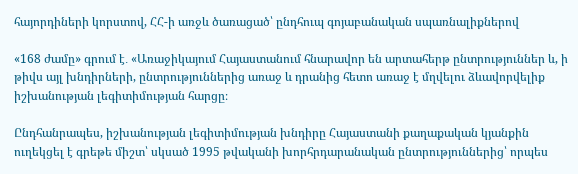հայորդիների կորստով, ՀՀ-ի առջև ծառացած՝ ընդհուպ գոյաբանական սպառնալիքներով

«168 ժամը» գրում է․ «Առաջիկայում Հայաստանում հնարավոր են արտահերթ ընտրություններ և, ի թիվս այլ խնդիրների, ընտրություններից առաջ և դրանից հետո առաջ է մղվելու ձևավորվելիք իշխանության լեգիտիմության հարցը։

Ընդհանրապես, իշխանության լեգիտիմության խնդիրը Հայաստանի քաղաքական կյանքին ուղեկցել է գրեթե միշտ՝ սկսած 1995 թվականի խորհրդարանական ընտրություններից՝ որպես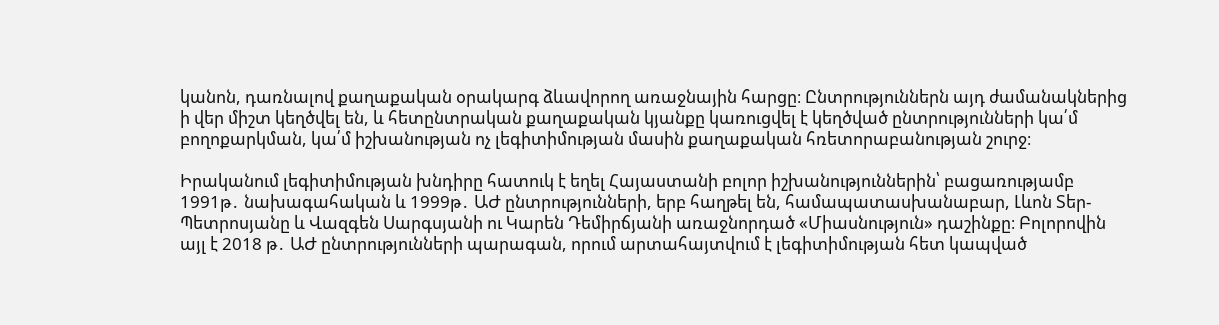կանոն, դառնալով քաղաքական օրակարգ ձևավորող առաջնային հարցը։ Ընտրություններն այդ ժամանակներից ի վեր միշտ կեղծվել են, և հետընտրական քաղաքական կյանքը կառուցվել է կեղծված ընտրությունների կա՛մ բողոքարկման, կա՛մ իշխանության ոչ լեգիտիմության մասին քաղաքական հռետորաբանության շուրջ։

Իրականում լեգիտիմության խնդիրը հատուկ է եղել Հայաստանի բոլոր իշխանություններին՝ բացառությամբ 1991թ․ նախագահական և 1999թ․ ԱԺ ընտրությունների, երբ հաղթել են, համապատասխանաբար, Լևոն Տեր-Պետրոսյանը և Վազգեն Սարգսյանի ու Կարեն Դեմիրճյանի առաջնորդած «Միասնություն» դաշինքը։ Բոլորովին այլ է 2018 թ․ ԱԺ ընտրությունների պարագան, որում արտահայտվում է լեգիտիմության հետ կապված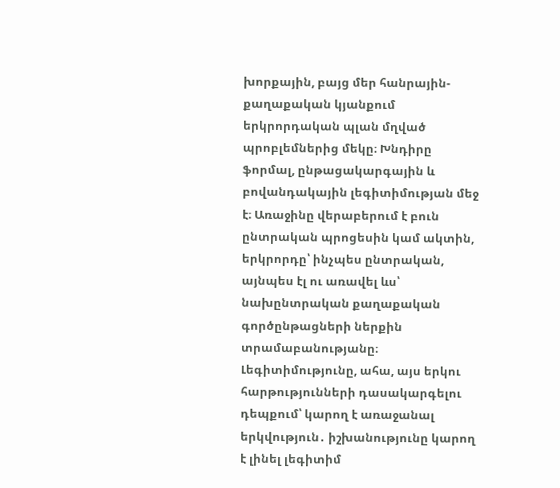խորքային, բայց մեր հանրային-քաղաքական կյանքում երկրորդական պլան մղված պրոբլեմներից մեկը։ Խնդիրը ֆորմալ, ընթացակարգային և բովանդակային լեգիտիմության մեջ է։ Առաջինը վերաբերում է բուն ընտրական պրոցեսին կամ ակտին, երկրորդը՝ ինչպես ընտրական, այնպես էլ ու առավել ևս՝ նախընտրական քաղաքական գործընթացների ներքին տրամաբանությանը։ Լեգիտիմությունը, ահա, այս երկու հարթությունների դասակարգելու դեպքում՝ կարող է առաջանալ երկվություն․ իշխանությունը կարող է լինել լեգիտիմ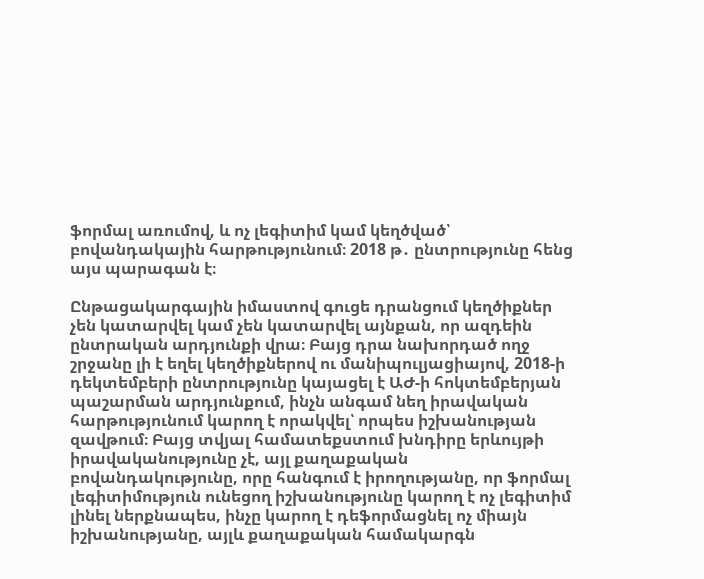ֆորմալ առումով, և ոչ լեգիտիմ կամ կեղծված՝ բովանդակային հարթությունում։ 2018 թ․ ընտրությունը հենց այս պարագան է։

Ընթացակարգային իմաստով գուցե դրանցում կեղծիքներ չեն կատարվել կամ չեն կատարվել այնքան, որ ազդեին ընտրական արդյունքի վրա։ Բայց դրա նախորդած ողջ շրջանը լի է եղել կեղծիքներով ու մանիպուլյացիայով, 2018-ի դեկտեմբերի ընտրությունը կայացել է ԱԺ-ի հոկտեմբերյան պաշարման արդյունքում, ինչն անգամ նեղ իրավական հարթությունում կարող է որակվել՝ որպես իշխանության զավթում։ Բայց տվյալ համատեքստում խնդիրը երևույթի իրավականությունը չէ, այլ քաղաքական բովանդակությունը, որը հանգում է իրողությանը, որ ֆորմալ լեգիտիմություն ունեցող իշխանությունը կարող է ոչ լեգիտիմ լինել ներքնապես, ինչը կարող է դեֆորմացնել ոչ միայն իշխանությանը, այլև քաղաքական համակարգն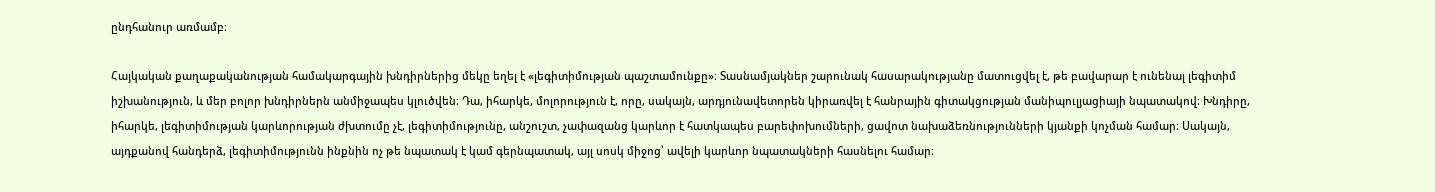ընդհանուր առմամբ։

Հայկական քաղաքականության համակարգային խնդիրներից մեկը եղել է «լեգիտիմության պաշտամունքը»։ Տասնամյակներ շարունակ հասարակությանը մատուցվել է, թե բավարար է ունենալ լեգիտիմ իշխանություն, և մեր բոլոր խնդիրներն անմիջապես կլուծվեն։ Դա, իհարկե, մոլորություն է, որը, սակայն, արդյունավետորեն կիրառվել է հանրային գիտակցության մանիպուլյացիայի նպատակով։ Խնդիրը, իհարկե, լեգիտիմության կարևորության ժխտումը չէ, լեգիտիմությունը, անշուշտ, չափազանց կարևոր է հատկապես բարեփոխումների, ցավոտ նախաձեռնությունների կյանքի կոչման համար։ Սակայն, այդքանով հանդերձ, լեգիտիմությունն ինքնին ոչ թե նպատակ է կամ գերնպատակ, այլ սոսկ միջոց՝ ավելի կարևոր նպատակների հասնելու համար։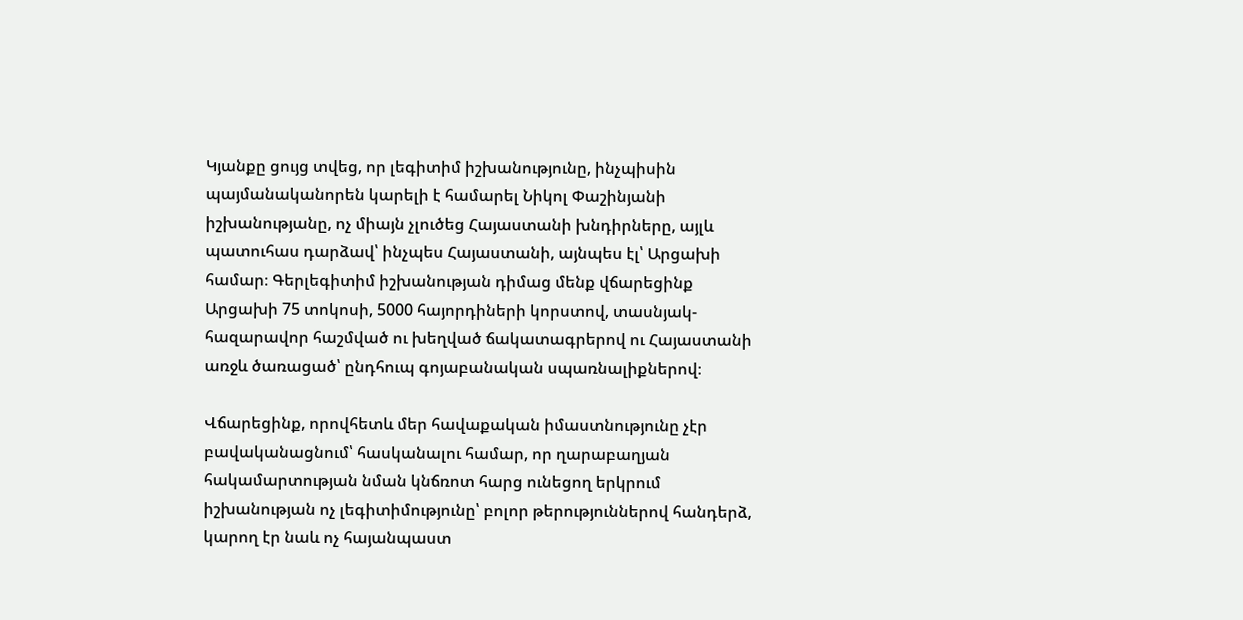Կյանքը ցույց տվեց, որ լեգիտիմ իշխանությունը, ինչպիսին պայմանականորեն կարելի է համարել Նիկոլ Փաշինյանի իշխանությանը, ոչ միայն չլուծեց Հայաստանի խնդիրները, այլև պատուհաս դարձավ՝ ինչպես Հայաստանի, այնպես էլ՝ Արցախի համար։ Գերլեգիտիմ իշխանության դիմաց մենք վճարեցինք Արցախի 75 տոկոսի, 5000 հայորդիների կորստով, տասնյակ-հազարավոր հաշմված ու խեղված ճակատագրերով ու Հայաստանի առջև ծառացած՝ ընդհուպ գոյաբանական սպառնալիքներով։

Վճարեցինք, որովհետև մեր հավաքական իմաստնությունը չէր բավականացնում՝ հասկանալու համար, որ ղարաբաղյան հակամարտության նման կնճռոտ հարց ունեցող երկրում իշխանության ոչ լեգիտիմությունը՝ բոլոր թերություններով հանդերձ, կարող էր նաև ոչ հայանպաստ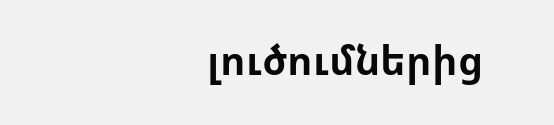լուծումներից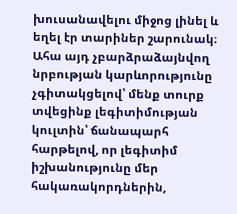խուսանավելու միջոց լինել և եղել էր տարիներ շարունակ։ Ահա այդ չբարձրաձայնվող նրբության կարևորությունը չգիտակցելով՝ մենք տուրք տվեցինք լեգիտիմության կուլտին՝ ճանապարհ հարթելով, որ լեգիտիմ իշխանությունը մեր հակառակորդներին,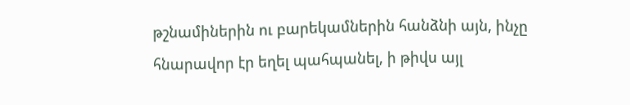թշնամիներին ու բարեկամներին հանձնի այն, ինչը հնարավոր էր եղել պահպանել, ի թիվս այլ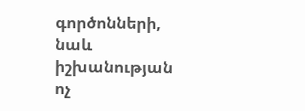գործոնների, նաև իշխանության ոչ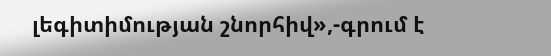լեգիտիմության շնորհիվ»,-գրում է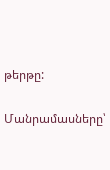թերթը:

Մանրամասները՝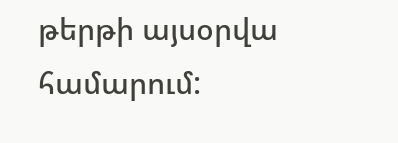թերթի այսօրվա համարում: